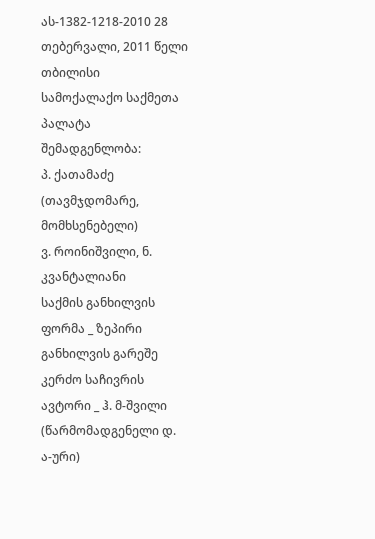ას-1382-1218-2010 28 თებერვალი, 2011 წელი
თბილისი
სამოქალაქო საქმეთა პალატა
შემადგენლობა:
პ. ქათამაძე (თავმჯდომარე, მომხსენებელი)
ვ. როინიშვილი, ნ. კვანტალიანი
საქმის განხილვის ფორმა _ ზეპირი განხილვის გარეშე
კერძო საჩივრის ავტორი _ ჰ. მ-შვილი (წარმომადგენელი დ.
ა-ური)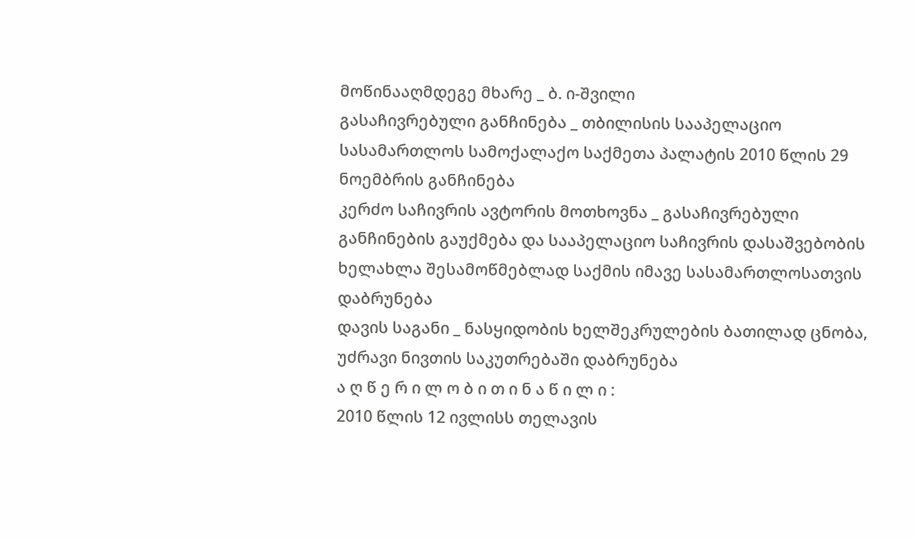მოწინააღმდეგე მხარე _ ბ. ი-შვილი
გასაჩივრებული განჩინება _ თბილისის სააპელაციო სასამართლოს სამოქალაქო საქმეთა პალატის 2010 წლის 29 ნოემბრის განჩინება
კერძო საჩივრის ავტორის მოთხოვნა _ გასაჩივრებული განჩინების გაუქმება და სააპელაციო საჩივრის დასაშვებობის ხელახლა შესამოწმებლად საქმის იმავე სასამართლოსათვის დაბრუნება
დავის საგანი _ ნასყიდობის ხელშეკრულების ბათილად ცნობა, უძრავი ნივთის საკუთრებაში დაბრუნება
ა ღ წ ე რ ი ლ ო ბ ი თ ი ნ ა წ ი ლ ი :
2010 წლის 12 ივლისს თელავის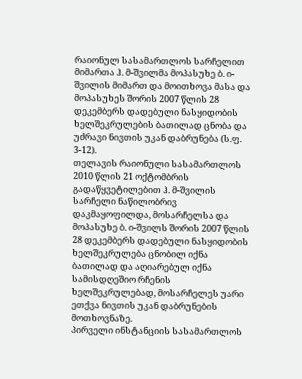რაიონულ სასამართლოს სარჩელით მიმართა ჰ. მ-შვილმა მოპასუხე ბ. ი-შვილის მიმართ და მოითხოვა მასა და მოპასუხეს შორის 2007 წლის 28 დეკემბერს დადებული ნასყიდობის ხელშეკრულების ბათილად ცნობა და უძრავი ნივთის უკან დაბრუნება (ს.ფ. 3-12).
თელავის რაიონული სასამართლოს 2010 წლის 21 ოქტომბრის გადაწყვეტილებით ჰ. მ-შვილის სარჩელი ნაწილობრივ დაკმაყოფილდა, მოსარჩელსა და მოპასუხე ბ. ი-შვილს შორის 2007 წლის 28 დეკემბერს დადებული ნასყიდობის ხელშეკრულება ცნობილ იქნა ბათილად და აღიარებულ იქნა სამისდღეშიო რჩენის ხელშეკრულებად, მოსარჩელეს უარი ეთქვა ნივთის უკან დაბრუნების მოთხოვნაზე.
პირველი ინსტანციის სასამართლოს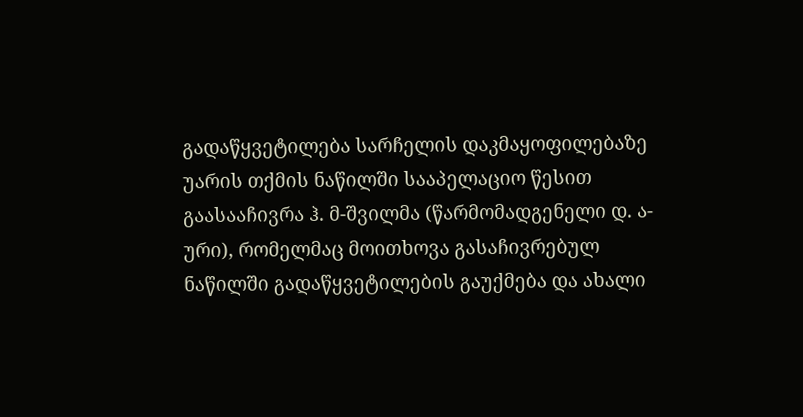გადაწყვეტილება სარჩელის დაკმაყოფილებაზე უარის თქმის ნაწილში სააპელაციო წესით გაასააჩივრა ჰ. მ-შვილმა (წარმომადგენელი დ. ა-ური), რომელმაც მოითხოვა გასაჩივრებულ ნაწილში გადაწყვეტილების გაუქმება და ახალი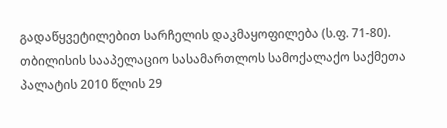გადაწყვეტილებით სარჩელის დაკმაყოფილება (ს.ფ. 71-80).
თბილისის სააპელაციო სასამართლოს სამოქალაქო საქმეთა პალატის 2010 წლის 29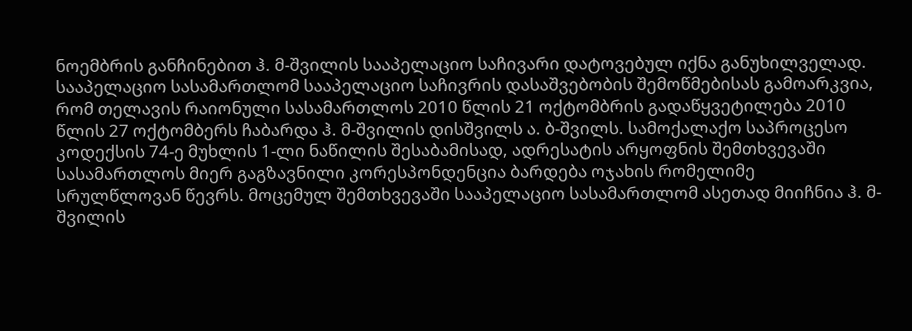ნოემბრის განჩინებით ჰ. მ-შვილის სააპელაციო საჩივარი დატოვებულ იქნა განუხილველად.
სააპელაციო სასამართლომ სააპელაციო საჩივრის დასაშვებობის შემოწმებისას გამოარკვია, რომ თელავის რაიონული სასამართლოს 2010 წლის 21 ოქტომბრის გადაწყვეტილება 2010 წლის 27 ოქტომბერს ჩაბარდა ჰ. მ-შვილის დისშვილს ა. ბ-შვილს. სამოქალაქო საპროცესო კოდექსის 74-ე მუხლის 1-ლი ნაწილის შესაბამისად, ადრესატის არყოფნის შემთხვევაში სასამართლოს მიერ გაგზავნილი კორესპონდენცია ბარდება ოჯახის რომელიმე სრულწლოვან წევრს. მოცემულ შემთხვევაში სააპელაციო სასამართლომ ასეთად მიიჩნია ჰ. მ-შვილის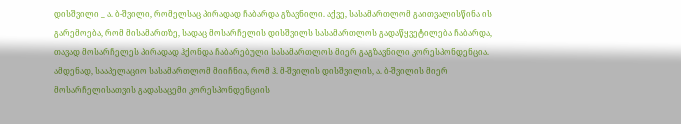დისშვილი _ ა. ბ-შვილი, რომელსაც პირადად ჩაბარდა გზავნილი. აქვე, სასამართლომ გაითვალისწინა ის გარემოება, რომ მისამართზე, სადაც მოსარჩელის დისშვილს სასამართლოს გადაწყვეტილება ჩაბარდა, თავად მოსარჩელეს პირადად ჰქონდა ჩაბარებული სასამართლოს მიერ გაგზავნილი კორესპონდენცია. ამდენად, სააპელაციო სასამართლომ მიიჩნია, რომ ჰ. მ-შვილის დისშვილის, ა. ბ-შვილის მიერ მოსარჩელისათვის გადასაცემი კორესპონდენციის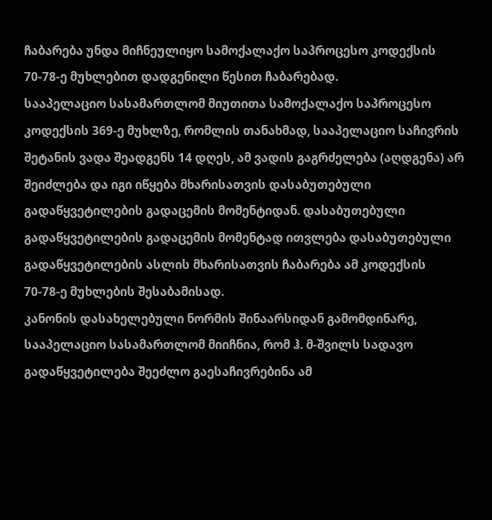ჩაბარება უნდა მიჩნეულიყო სამოქალაქო საპროცესო კოდექსის 70-78-ე მუხლებით დადგენილი წესით ჩაბარებად.
სააპელაციო სასამართლომ მიუთითა სამოქალაქო საპროცესო კოდექსის 369-ე მუხლზე, რომლის თანახმად, სააპელაციო საჩივრის შეტანის ვადა შეადგენს 14 დღეს, ამ ვადის გაგრძელება (აღდგენა) არ შეიძლება და იგი იწყება მხარისათვის დასაბუთებული გადაწყვეტილების გადაცემის მომენტიდან. დასაბუთებული გადაწყვეტილების გადაცემის მომენტად ითვლება დასაბუთებული გადაწყვეტილების ასლის მხარისათვის ჩაბარება ამ კოდექსის 70-78-ე მუხლების შესაბამისად.
კანონის დასახელებული ნორმის შინაარსიდან გამომდინარე, სააპელაციო სასამართლომ მიიჩნია, რომ ჰ. მ-შვილს სადავო გადაწყვეტილება შეეძლო გაესაჩივრებინა ამ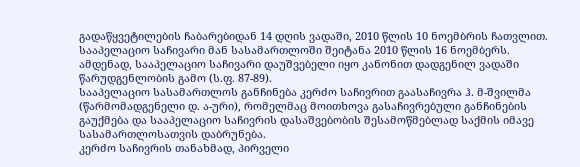გადაწყვეტილების ჩაბარებიდან 14 დღის ვადაში, 2010 წლის 10 ნოემბრის ჩათვლით. სააპელაციო საჩივარი მან სასამართლოში შეიტანა 2010 წლის 16 ნოემბერს. ამდენად, სააპელაციო საჩივარი დაუშვებელი იყო კანონით დადგენილ ვადაში წარუდგენლობის გამო (ს.ფ. 87-89).
სააპელაციო სასამართლოს განჩინება კერძო საჩივრით გაასაჩივრა ჰ. მ-შვილმა (წარმომადგენელი დ. ა-ური), რომელმაც მოითხოვა გასაჩივრებული განჩინების გაუქმება და სააპელაციო საჩივრის დასაშვებობის შესამოწმებლად საქმის იმავე სასამართლოსათვის დაბრუნება.
კერძო საჩივრის თანახმად, პირველი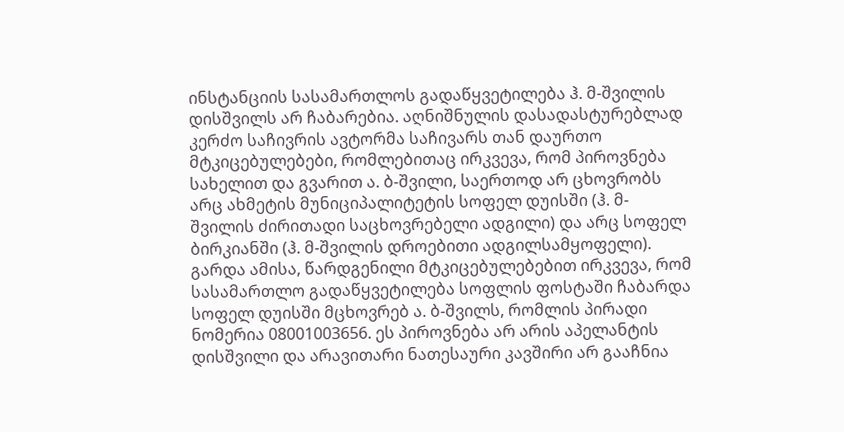ინსტანციის სასამართლოს გადაწყვეტილება ჰ. მ-შვილის დისშვილს არ ჩაბარებია. აღნიშნულის დასადასტურებლად კერძო საჩივრის ავტორმა საჩივარს თან დაურთო მტკიცებულებები, რომლებითაც ირკვევა, რომ პიროვნება სახელით და გვარით ა. ბ-შვილი, საერთოდ არ ცხოვრობს არც ახმეტის მუნიციპალიტეტის სოფელ დუისში (ჰ. მ-შვილის ძირითადი საცხოვრებელი ადგილი) და არც სოფელ ბირკიანში (ჰ. მ-შვილის დროებითი ადგილსამყოფელი). გარდა ამისა, წარდგენილი მტკიცებულებებით ირკვევა, რომ სასამართლო გადაწყვეტილება სოფლის ფოსტაში ჩაბარდა სოფელ დუისში მცხოვრებ ა. ბ-შვილს, რომლის პირადი ნომერია 08001003656. ეს პიროვნება არ არის აპელანტის დისშვილი და არავითარი ნათესაური კავშირი არ გააჩნია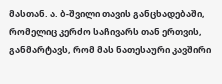მასთან. ა. ბ-შვილი თავის განცხადებაში, რომელიც კერძო საჩივარს თან ერთვის, განმარტავს, რომ მას ნათესაური კავშირი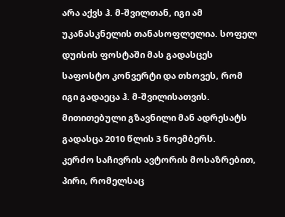არა აქვს ჰ. მ-შვილთან, იგი ამ უკანასკნელის თანასოფლელია. სოფელ დუისის ფოსტაში მას გადასცეს საფოსტო კონვერტი და თხოვეს, რომ იგი გადაეცა ჰ. მ-შვილისათვის. მითითებული გზავნილი მან ადრესატს გადასცა 2010 წლის 3 ნოემბერს.
კერძო საჩივრის ავტორის მოსაზრებით, პირი, რომელსაც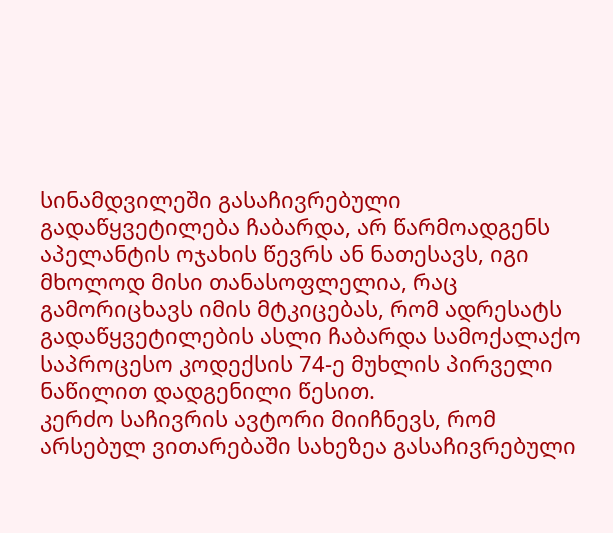სინამდვილეში გასაჩივრებული გადაწყვეტილება ჩაბარდა, არ წარმოადგენს აპელანტის ოჯახის წევრს ან ნათესავს, იგი მხოლოდ მისი თანასოფლელია, რაც გამორიცხავს იმის მტკიცებას, რომ ადრესატს გადაწყვეტილების ასლი ჩაბარდა სამოქალაქო საპროცესო კოდექსის 74-ე მუხლის პირველი ნაწილით დადგენილი წესით.
კერძო საჩივრის ავტორი მიიჩნევს, რომ არსებულ ვითარებაში სახეზეა გასაჩივრებული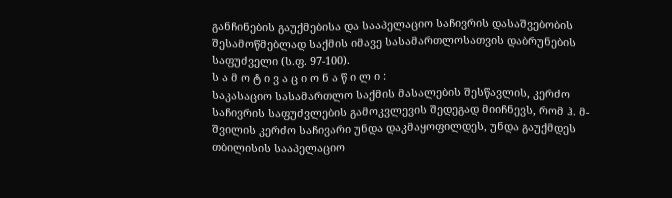განჩინების გაუქმებისა და სააპელაციო საჩივრის დასაშვებობის შესამოწმებლად საქმის იმავე სასამართლოსათვის დაბრუნების საფუძველი (ს.ფ. 97-100).
ს ა მ ო ტ ი ვ ა ც ი ო ნ ა წ ი ლ ი :
საკასაციო სასამართლო საქმის მასალების შესწავლის, კერძო საჩივრის საფუძვლების გამოკვლევის შედეგად მიიჩნევს, რომ ჰ. მ-შვილის კერძო საჩივარი უნდა დაკმაყოფილდეს, უნდა გაუქმდეს თბილისის სააპელაციო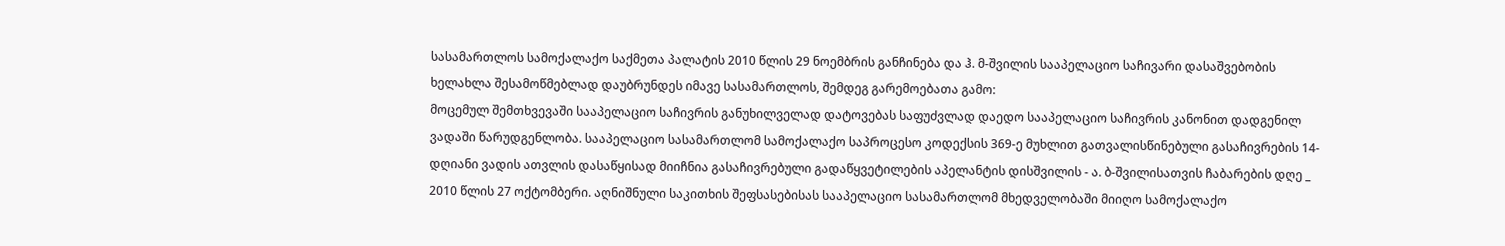სასამართლოს სამოქალაქო საქმეთა პალატის 2010 წლის 29 ნოემბრის განჩინება და ჰ. მ-შვილის სააპელაციო საჩივარი დასაშვებობის ხელახლა შესამოწმებლად დაუბრუნდეს იმავე სასამართლოს, შემდეგ გარემოებათა გამო:
მოცემულ შემთხვევაში სააპელაციო საჩივრის განუხილველად დატოვებას საფუძვლად დაედო სააპელაციო საჩივრის კანონით დადგენილ ვადაში წარუდგენლობა. სააპელაციო სასამართლომ სამოქალაქო საპროცესო კოდექსის 369-ე მუხლით გათვალისწინებული გასაჩივრების 14-დღიანი ვადის ათვლის დასაწყისად მიიჩნია გასაჩივრებული გადაწყვეტილების აპელანტის დისშვილის - ა. ბ-შვილისათვის ჩაბარების დღე _ 2010 წლის 27 ოქტომბერი. აღნიშნული საკითხის შეფსასებისას სააპელაციო სასამართლომ მხედველობაში მიიღო სამოქალაქო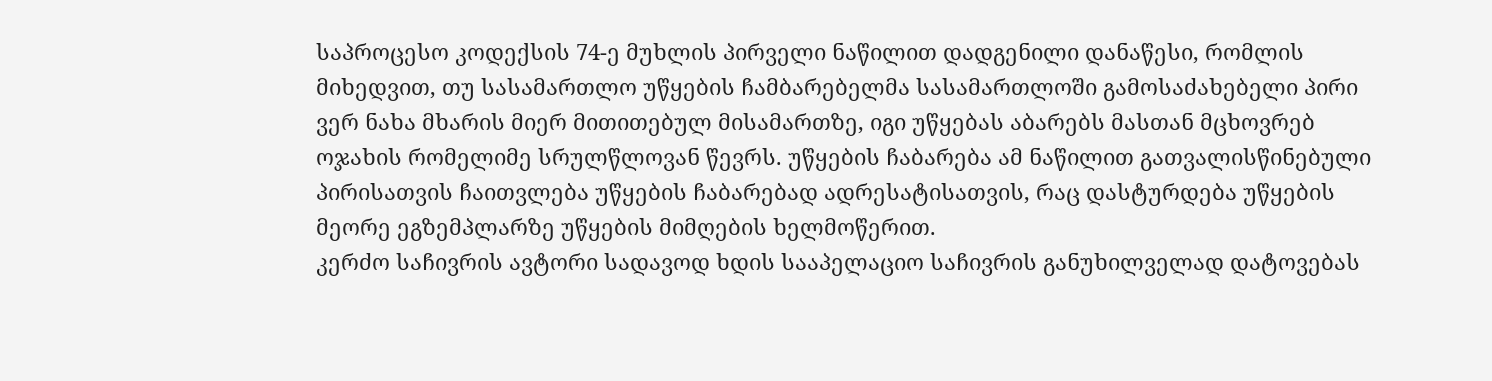საპროცესო კოდექსის 74-ე მუხლის პირველი ნაწილით დადგენილი დანაწესი, რომლის მიხედვით, თუ სასამართლო უწყების ჩამბარებელმა სასამართლოში გამოსაძახებელი პირი ვერ ნახა მხარის მიერ მითითებულ მისამართზე, იგი უწყებას აბარებს მასთან მცხოვრებ ოჯახის რომელიმე სრულწლოვან წევრს. უწყების ჩაბარება ამ ნაწილით გათვალისწინებული პირისათვის ჩაითვლება უწყების ჩაბარებად ადრესატისათვის, რაც დასტურდება უწყების მეორე ეგზემპლარზე უწყების მიმღების ხელმოწერით.
კერძო საჩივრის ავტორი სადავოდ ხდის სააპელაციო საჩივრის განუხილველად დატოვებას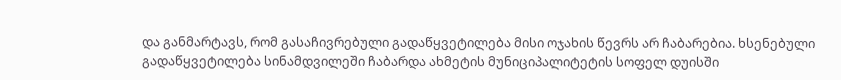და განმარტავს, რომ გასაჩივრებული გადაწყვეტილება მისი ოჯახის წევრს არ ჩაბარებია. ხსენებული გადაწყვეტილება სინამდვილეში ჩაბარდა ახმეტის მუნიციპალიტეტის სოფელ დუისში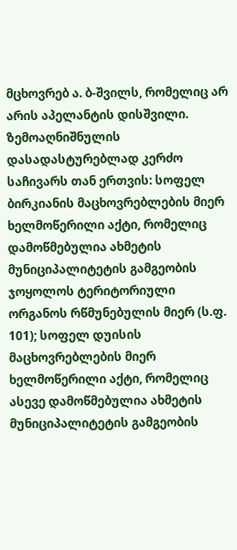მცხოვრებ ა. ბ-შვილს, რომელიც არ არის აპელანტის დისშვილი.
ზემოაღნიშნულის დასადასტურებლად კერძო საჩივარს თან ერთვის: სოფელ ბირკიანის მაცხოვრებლების მიერ ხელმოწერილი აქტი, რომელიც დამოწმებულია ახმეტის მუნიციპალიტეტის გამგეობის ჯოყოლოს ტერიტორიული ორგანოს რწმუნებულის მიერ (ს.ფ. 101); სოფელ დუისის მაცხოვრებლების მიერ ხელმოწერილი აქტი, რომელიც ასევე დამოწმებულია ახმეტის მუნიციპალიტეტის გამგეობის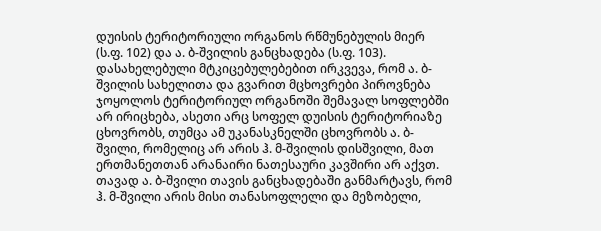დუისის ტერიტორიული ორგანოს რწმუნებულის მიერ (ს.ფ. 102) და ა. ბ-შვილის განცხადება (ს.ფ. 103). დასახელებული მტკიცებულებებით ირკვევა, რომ ა. ბ-შვილის სახელითა და გვარით მცხოვრები პიროვნება ჯოყოლოს ტერიტორიულ ორგანოში შემავალ სოფლებში არ ირიცხება, ასეთი არც სოფელ დუისის ტერიტორიაზე ცხოვრობს, თუმცა ამ უკანასკნელში ცხოვრობს ა. ბ-შვილი, რომელიც არ არის ჰ. მ-შვილის დისშვილი, მათ ერთმანეთთან არანაირი ნათესაური კავშირი არ აქვთ. თავად ა. ბ-შვილი თავის განცხადებაში განმარტავს, რომ ჰ. მ-შვილი არის მისი თანასოფლელი და მეზობელი,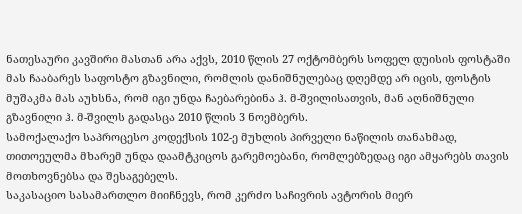ნათესაური კავშირი მასთან არა აქვს, 2010 წლის 27 ოქტომბერს სოფელ დუისის ფოსტაში მას ჩააბარეს საფოსტო გზავნილი, რომლის დანიშნულებაც დღემდე არ იცის, ფოსტის მუშაკმა მას აუხსნა, რომ იგი უნდა ჩაებარებინა ჰ. მ-შვილისათვის, მან აღნიშნული გზავნილი ჰ. მ-შვილს გადასცა 2010 წლის 3 ნოემბერს.
სამოქალაქო საპროცესო კოდექსის 102-ე მუხლის პირველი ნაწილის თანახმად, თითოეულმა მხარემ უნდა დაამტკიცოს გარემოებანი, რომლებზედაც იგი ამყარებს თავის მოთხოვნებსა და შესაგებელს.
საკასაციო სასამართლო მიიჩნევს, რომ კერძო საჩივრის ავტორის მიერ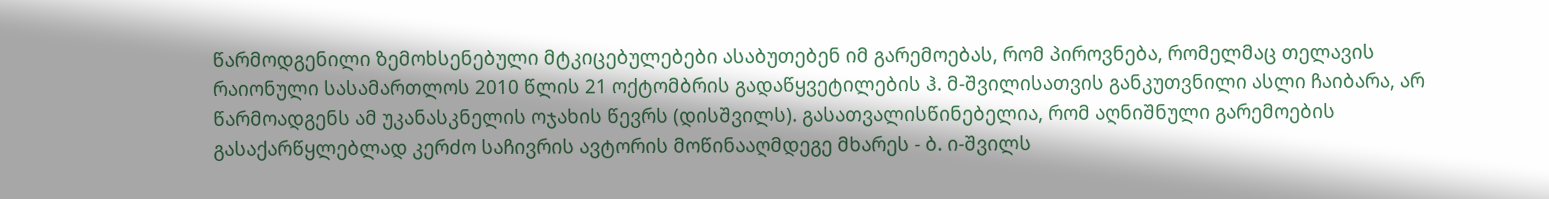წარმოდგენილი ზემოხსენებული მტკიცებულებები ასაბუთებენ იმ გარემოებას, რომ პიროვნება, რომელმაც თელავის რაიონული სასამართლოს 2010 წლის 21 ოქტომბრის გადაწყვეტილების ჰ. მ-შვილისათვის განკუთვნილი ასლი ჩაიბარა, არ წარმოადგენს ამ უკანასკნელის ოჯახის წევრს (დისშვილს). გასათვალისწინებელია, რომ აღნიშნული გარემოების გასაქარწყლებლად კერძო საჩივრის ავტორის მოწინააღმდეგე მხარეს - ბ. ი-შვილს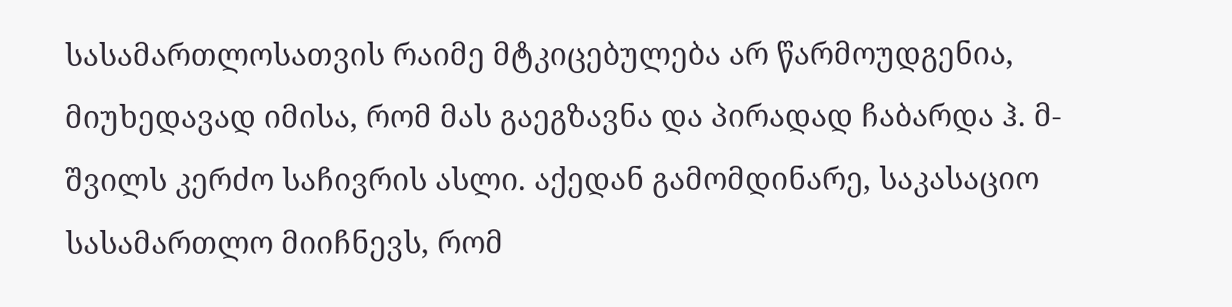სასამართლოსათვის რაიმე მტკიცებულება არ წარმოუდგენია, მიუხედავად იმისა, რომ მას გაეგზავნა და პირადად ჩაბარდა ჰ. მ-შვილს კერძო საჩივრის ასლი. აქედან გამომდინარე, საკასაციო სასამართლო მიიჩნევს, რომ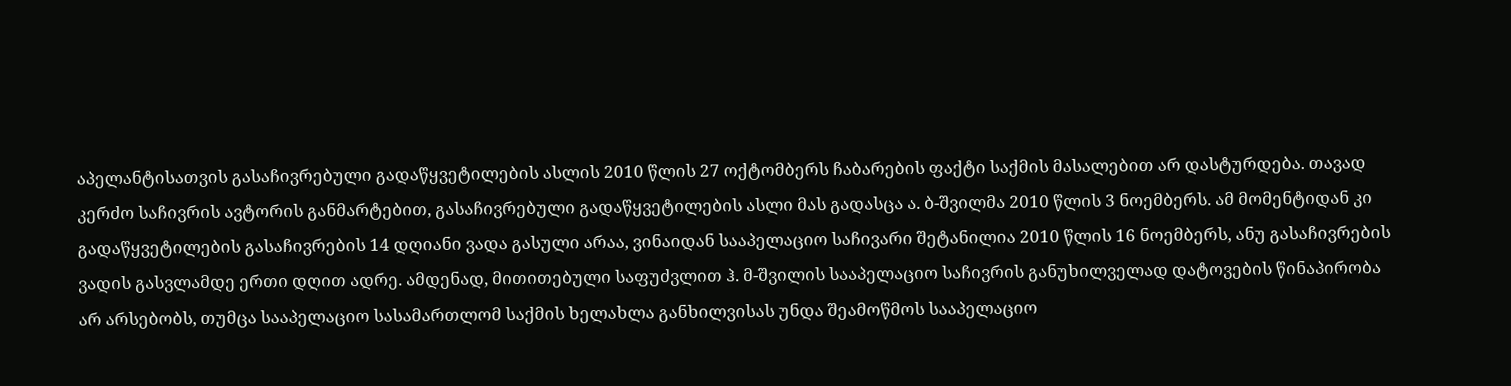აპელანტისათვის გასაჩივრებული გადაწყვეტილების ასლის 2010 წლის 27 ოქტომბერს ჩაბარების ფაქტი საქმის მასალებით არ დასტურდება. თავად კერძო საჩივრის ავტორის განმარტებით, გასაჩივრებული გადაწყვეტილების ასლი მას გადასცა ა. ბ-შვილმა 2010 წლის 3 ნოემბერს. ამ მომენტიდან კი გადაწყვეტილების გასაჩივრების 14 დღიანი ვადა გასული არაა, ვინაიდან სააპელაციო საჩივარი შეტანილია 2010 წლის 16 ნოემბერს, ანუ გასაჩივრების ვადის გასვლამდე ერთი დღით ადრე. ამდენად, მითითებული საფუძვლით ჰ. მ-შვილის სააპელაციო საჩივრის განუხილველად დატოვების წინაპირობა არ არსებობს, თუმცა სააპელაციო სასამართლომ საქმის ხელახლა განხილვისას უნდა შეამოწმოს სააპელაციო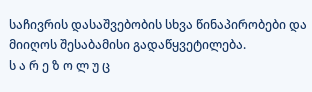საჩივრის დასაშვებობის სხვა წინაპირობები და მიიღოს შესაბამისი გადაწყვეტილება.
ს ა რ ე ზ ო ლ უ ც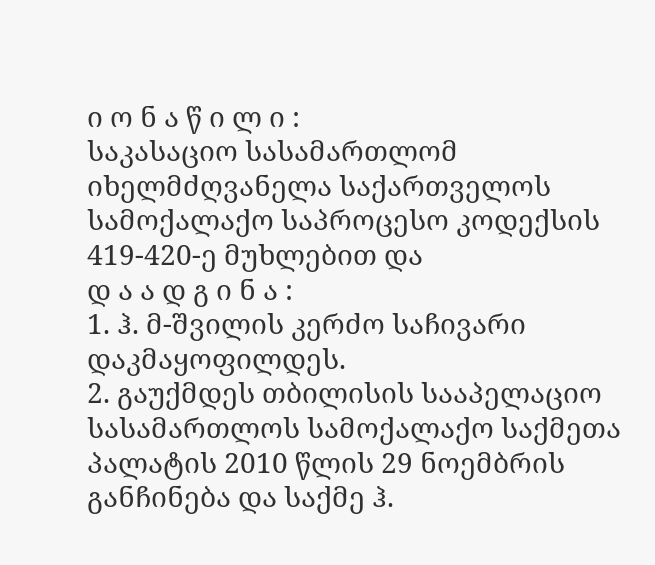ი ო ნ ა წ ი ლ ი :
საკასაციო სასამართლომ იხელმძღვანელა საქართველოს სამოქალაქო საპროცესო კოდექსის 419-420-ე მუხლებით და
დ ა ა დ გ ი ნ ა :
1. ჰ. მ-შვილის კერძო საჩივარი დაკმაყოფილდეს.
2. გაუქმდეს თბილისის სააპელაციო სასამართლოს სამოქალაქო საქმეთა პალატის 2010 წლის 29 ნოემბრის განჩინება და საქმე ჰ.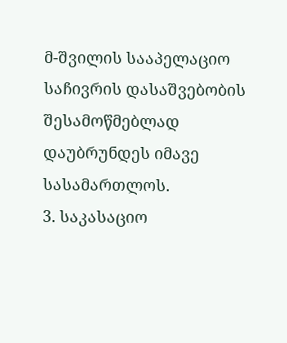მ-შვილის სააპელაციო საჩივრის დასაშვებობის შესამოწმებლად დაუბრუნდეს იმავე სასამართლოს.
3. საკასაციო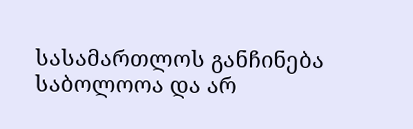სასამართლოს განჩინება საბოლოოა და არ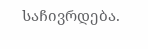საჩივრდება.